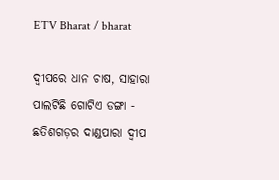ETV Bharat / bharat

ଦ୍ବୀପରେ ଧାନ ଚାଷ, ସାହାରା ପାଲଟିଛି ଗୋଟିଏ ଡଙ୍ଗା - ଛତିଶଗଡ଼ର ଦାଣ୍ଡପାରା ଦ୍ବୀପ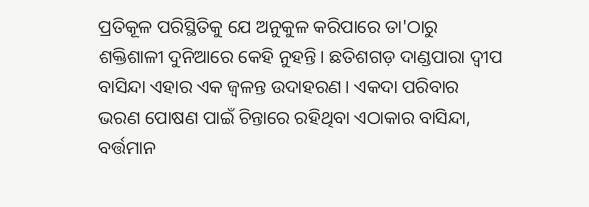ପ୍ରତିକୂଳ ପରିସ୍ଥିତିକୁ ଯେ ଅନୁକୁଳ କରିପାରେ ତା'ଠାରୁ ଶକ୍ତିଶାଳୀ ଦୁନିଆରେ କେହି ନୁହନ୍ତି। ଛତିଶଗଡ଼ ଦାଣ୍ଡପାରା ଦ୍ବୀପ ବାସିନ୍ଦା ଏହାର ଏକ ଜ୍ବଳନ୍ତ ଉଦାହରଣ। ଏକଦା ପରିବାର ଭରଣ ପୋଷଣ ପାଇଁ ଚିନ୍ତାରେ ରହିଥିବା ଏଠାକାର ବାସିନ୍ଦା, ବର୍ତ୍ତମାନ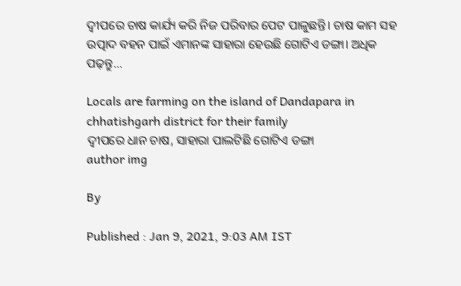ଦ୍ବୀପରେ ଚାଷ କାର୍ଯ୍ୟ କରି ନିଜ ପରିବାର ପେଟ ପାଳୁଛନ୍ତି। ଚାଷ କାମ ସହ ଉତ୍ପାଦ ବହନ ପାଇଁ ଏମାନଙ୍କ ସାହାରା ହେଉଛି ଗୋଟିଏ ଡଙ୍ଗା। ଅଧିକ ପଢ଼ନ୍ତୁ...

Locals are farming on the island of Dandapara in chhatishgarh district for their family
ଦ୍ବୀପରେ ଧାନ ଚାଷ, ସାହାରା ପାଲଟିଛି ଗୋଟିଏ ଡଙ୍ଗା
author img

By

Published : Jan 9, 2021, 9:03 AM IST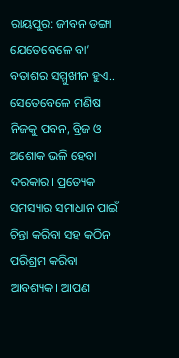ରାୟପୁର: ଜୀବନ ଡଙ୍ଗା ଯେତେବେଳେ ବା’ ବତାଶର ସମ୍ମୁଖୀନ ହୁଏ.. ସେତେବେଳେ ମଣିଷ ନିଜକୁ ପବନ, ବ୍ରିଜ ଓ ଅଶୋକ ଭଳି ହେବା ଦରକାର। ପ୍ରତ୍ୟେକ ସମସ୍ୟାର ସମାଧାନ ପାଇଁ ଚିନ୍ତା କରିବା ସହ କଠିନ ପରିଶ୍ରମ କରିବା ଆବଶ୍ୟକ। ଆପଣ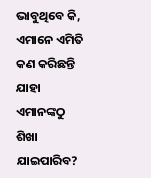ଭାବୁଥିବେ କି, ଏମାନେ ଏମିତି କଣ କରିଛନ୍ତି ଯାହା ଏମାନଙ୍କଠୁ ଶିଖା ଯାଇପାରିବ?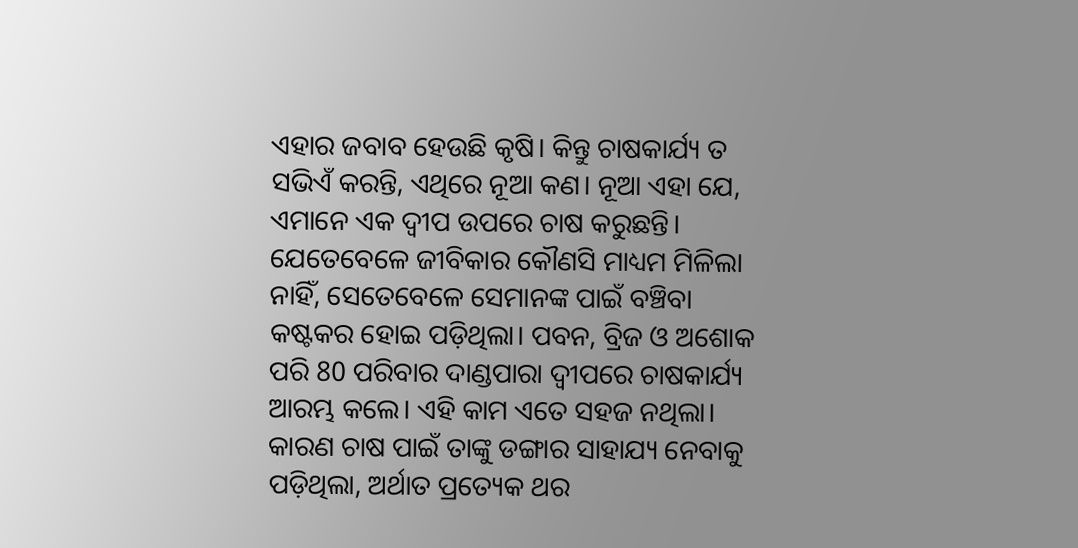ଏହାର ଜବାବ ହେଉଛି କୃଷି। କିନ୍ତୁ ଚାଷକାର୍ଯ୍ୟ ତ ସଭିଏଁ କରନ୍ତି, ଏଥିରେ ନୂଆ କଣ। ନୂଆ ଏହା ଯେ, ଏମାନେ ଏକ ଦ୍ବୀପ ଉପରେ ଚାଷ କରୁଛନ୍ତି। ଯେତେବେଳେ ଜୀବିକାର କୌଣସି ମାଧ୍ୟମ ମିଳିଲା ନାହିଁ, ସେତେବେଳେ ସେମାନଙ୍କ ପାଇଁ ବଞ୍ଚିବା କଷ୍ଟକର ହୋଇ ପଡ଼ିଥିଲା। ପବନ, ବ୍ରିଜ ଓ ଅଶୋକ ପରି 80 ପରିବାର ଦାଣ୍ଡପାରା ଦ୍ବୀପରେ ଚାଷକାର୍ଯ୍ୟ ଆରମ୍ଭ କଲେ। ଏହି କାମ ଏତେ ସହଜ ନଥିଲା। କାରଣ ଚାଷ ପାଇଁ ତାଙ୍କୁ ଡଙ୍ଗାର ସାହାଯ୍ୟ ନେବାକୁ ପଡ଼ିଥିଲା, ଅର୍ଥାତ ପ୍ରତ୍ୟେକ ଥର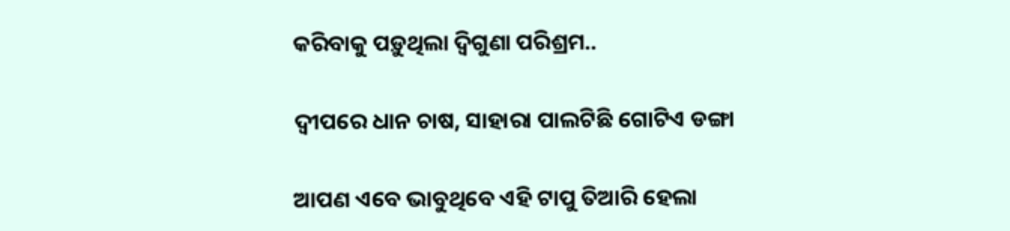କରିବାକୁ ପଡ଼ୁଥିଲା ଦ୍ବିଗୁଣା ପରିଶ୍ରମ..

ଦ୍ବୀପରେ ଧାନ ଚାଷ, ସାହାରା ପାଲଟିଛି ଗୋଟିଏ ଡଙ୍ଗା

ଆପଣ ଏବେ ଭାବୁଥିବେ ଏହି ଟାପୁ ତିଆରି ହେଲା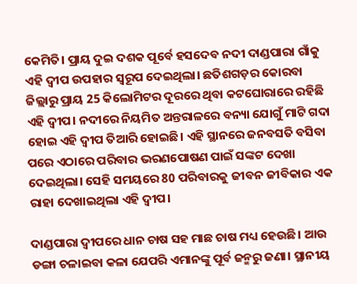କେମିତି। ପ୍ରାୟ ଦୁଇ ଦଶକ ପୂର୍ବେ ହସଦେବ ନଦୀ ଦାଣ୍ଡପାରା ଗାଁକୁ ଏହି ଦ୍ବୀପ ଉପହାର ସ୍ବରୂପ ଦେଇଥିଲା। ଛତିଶଗଡ଼ର କୋରବା ଜିଲ୍ଲାରୁ ପ୍ରାୟ 25 କିଲୋମିଟର ଦୂରରେ ଥିବା କଟଘୋରାରେ ରହିଛି ଏହି ଦ୍ବୀପ। ନଦୀରେ ନିୟମିତ ଅନ୍ତରାଳରେ ବନ୍ୟା ଯୋଗୁଁ ମାଟି ଗଦା ହୋଇ ଏହି ଦ୍ବୀପ ତିଆରି ହୋଇଛି। ଏହି ସ୍ଥାନରେ ଜନବସତି ବସିବା ପରେ ଏଠାରେ ପରିବାର ଭରଣପୋଷଣ ପାଇଁ ସଙ୍କଟ ଦେଖା ଦେଇଥିଲା। ସେହି ସମୟରେ 80 ପରିବାରକୁ ଜୀବନ ଜୀବିକାର ଏକ ରାହା ଦେଖାଇଥିଲା ଏହି ଦ୍ବୀପ।

ଦାଣ୍ଡପାରା ଦ୍ବୀପରେ ଧାନ ଚାଷ ସହ ମାଛ ଚାଷ ମଧ୍ୟ ହେଉଛି। ଆଉ ଡଙ୍ଗା ଚଳାଇବା କଳା ଯେପରି ଏମାନଙ୍କୁ ପୂର୍ବ ଜନ୍ମରୁ ଜଣା। ସ୍ଥାନୀୟ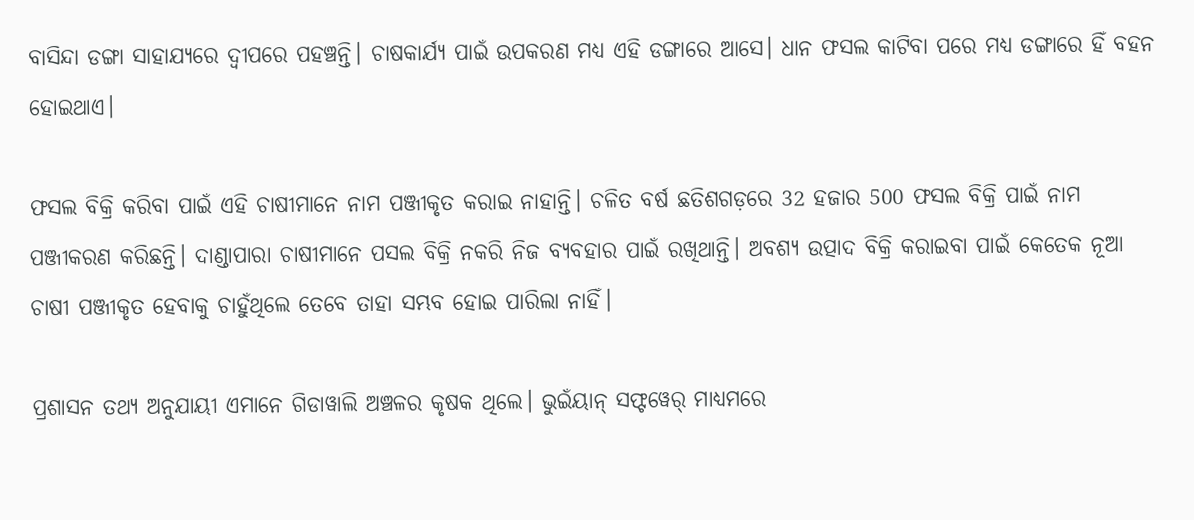ବାସିନ୍ଦା ଡଙ୍ଗା ସାହାଯ୍ୟରେ ଦ୍ବୀପରେ ପହଞ୍ଚନ୍ତି। ଚାଷକାର୍ଯ୍ୟ ପାଇଁ ଉପକରଣ ମଧ୍ୟ ଏହି ଡଙ୍ଗାରେ ଆସେ। ଧାନ ଫସଲ କାଟିବା ପରେ ମଧ୍ୟ ଡଙ୍ଗାରେ ହିଁ ବହନ ହୋଇଥାଏ।

ଫସଲ ବିକ୍ରି କରିବା ପାଇଁ ଏହି ଚାଷୀମାନେ ନାମ ପଞ୍ଜୀକୃତ କରାଇ ନାହାନ୍ତି। ଚଳିତ ବର୍ଷ ଛତିଶଗଡ଼ରେ 32 ହଜାର 500 ଫସଲ ବିକ୍ରି ପାଇଁ ନାମ ପଞ୍ଜୀକରଣ କରିଛନ୍ତି। ଦାଣ୍ଡାପାରା ଚାଷୀମାନେ ପସଲ ବିକ୍ରି ନକରି ନିଜ ବ୍ୟବହାର ପାଇଁ ରଖିଥାନ୍ତି। ଅବଶ୍ୟ ଉତ୍ପାଦ ବିକ୍ରି କରାଇବା ପାଇଁ କେତେକ ନୂଆ ଚାଷୀ ପଞ୍ଜୀକୃତ ହେବାକୁ ଚାହୁଁଥିଲେ ତେବେ ତାହା ସମ୍ଭବ ହୋଇ ପାରିଲା ନାହିଁ।

ପ୍ରଶାସନ ତଥ୍ୟ ଅନୁଯାୟୀ ଏମାନେ ଗିଡାୱାଲି ଅଞ୍ଚଳର କୃଷକ ଥିଲେ। ଭୁଇଁୟାନ୍ ସଫ୍ଟୱେର୍ ମାଧ୍ୟମରେ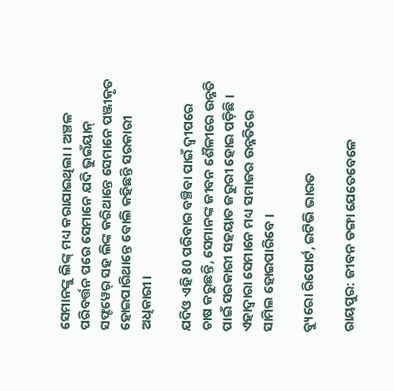ସେମାନଙ୍କୁ ଲିଙ୍କ୍ ମଧ୍ୟ କରାଯାଇଥିଲା। ଅଞ୍ଚଳ ପରିବର୍ତ୍ତନ ପରେ ସେମାନେ ଯଦି ଭୁଇଁୟାନ୍ ସଫ୍ଟୱେର୍ ସହ ଲିଙ୍କ କରିଥାନ୍ତେ ସେମାନେ ପଞ୍ଜୀକୃତ ହୋଇପାରିଥାନ୍ତେ ବୋଲି କହିଛନ୍ତି ସରକାରୀ ଅଧିକାରୀ।

ଯଦିଓ ଏହି 80 ପରିବାର ବଞ୍ଚିବା ପାଇଁ ଦ୍ବୀପରେ ଚାଷ କରୁଛନ୍ତି, ସେମାନଙ୍କ ଜୀବନ ଶୈଳୀରେ ଉନ୍ନତି ପାଇଁ ସରକାରୀ ସହୟାତ ଜରୁରୀ ହୋଇ ପଡ଼ିଛି। ଏହାଦ୍ବାରା ସେମାନେ ମଧ୍ୟ ସମାଜର ଉନ୍ନତିରେ ସାମିଲ ହୋଇପାରିବେ।

ବ୍ୟୁରୋ ରିପୋର୍ଟ, ଇଟିଭି ଭାରତ

ରାୟପୁର: ଜୀବନ ଡଙ୍ଗା ଯେତେବେଳେ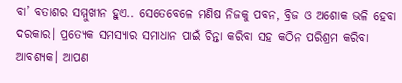ବା’ ବତାଶର ସମ୍ମୁଖୀନ ହୁଏ.. ସେତେବେଳେ ମଣିଷ ନିଜକୁ ପବନ, ବ୍ରିଜ ଓ ଅଶୋକ ଭଳି ହେବା ଦରକାର। ପ୍ରତ୍ୟେକ ସମସ୍ୟାର ସମାଧାନ ପାଇଁ ଚିନ୍ତା କରିବା ସହ କଠିନ ପରିଶ୍ରମ କରିବା ଆବଶ୍ୟକ। ଆପଣ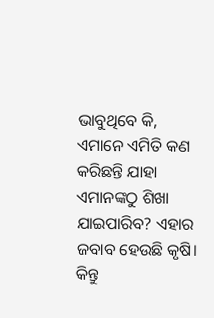ଭାବୁଥିବେ କି, ଏମାନେ ଏମିତି କଣ କରିଛନ୍ତି ଯାହା ଏମାନଙ୍କଠୁ ଶିଖା ଯାଇପାରିବ? ଏହାର ଜବାବ ହେଉଛି କୃଷି। କିନ୍ତୁ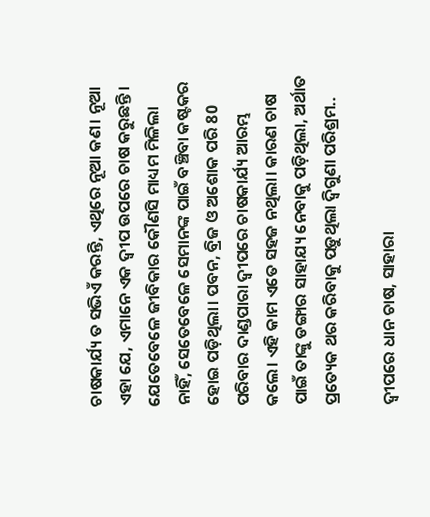ଚାଷକାର୍ଯ୍ୟ ତ ସଭିଏଁ କରନ୍ତି, ଏଥିରେ ନୂଆ କଣ। ନୂଆ ଏହା ଯେ, ଏମାନେ ଏକ ଦ୍ବୀପ ଉପରେ ଚାଷ କରୁଛନ୍ତି। ଯେତେବେଳେ ଜୀବିକାର କୌଣସି ମାଧ୍ୟମ ମିଳିଲା ନାହିଁ, ସେତେବେଳେ ସେମାନଙ୍କ ପାଇଁ ବଞ୍ଚିବା କଷ୍ଟକର ହୋଇ ପଡ଼ିଥିଲା। ପବନ, ବ୍ରିଜ ଓ ଅଶୋକ ପରି 80 ପରିବାର ଦାଣ୍ଡପାରା ଦ୍ବୀପରେ ଚାଷକାର୍ଯ୍ୟ ଆରମ୍ଭ କଲେ। ଏହି କାମ ଏତେ ସହଜ ନଥିଲା। କାରଣ ଚାଷ ପାଇଁ ତାଙ୍କୁ ଡଙ୍ଗାର ସାହାଯ୍ୟ ନେବାକୁ ପଡ଼ିଥିଲା, ଅର୍ଥାତ ପ୍ରତ୍ୟେକ ଥର କରିବାକୁ ପଡ଼ୁଥିଲା ଦ୍ବିଗୁଣା ପରିଶ୍ରମ..

ଦ୍ବୀପରେ ଧାନ ଚାଷ, ସାହାରା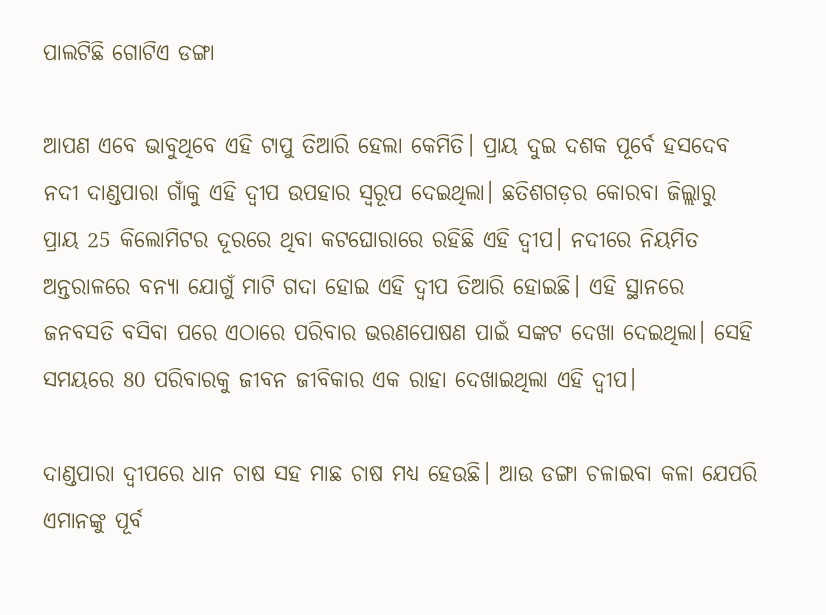ପାଲଟିଛି ଗୋଟିଏ ଡଙ୍ଗା

ଆପଣ ଏବେ ଭାବୁଥିବେ ଏହି ଟାପୁ ତିଆରି ହେଲା କେମିତି। ପ୍ରାୟ ଦୁଇ ଦଶକ ପୂର୍ବେ ହସଦେବ ନଦୀ ଦାଣ୍ଡପାରା ଗାଁକୁ ଏହି ଦ୍ବୀପ ଉପହାର ସ୍ବରୂପ ଦେଇଥିଲା। ଛତିଶଗଡ଼ର କୋରବା ଜିଲ୍ଲାରୁ ପ୍ରାୟ 25 କିଲୋମିଟର ଦୂରରେ ଥିବା କଟଘୋରାରେ ରହିଛି ଏହି ଦ୍ବୀପ। ନଦୀରେ ନିୟମିତ ଅନ୍ତରାଳରେ ବନ୍ୟା ଯୋଗୁଁ ମାଟି ଗଦା ହୋଇ ଏହି ଦ୍ବୀପ ତିଆରି ହୋଇଛି। ଏହି ସ୍ଥାନରେ ଜନବସତି ବସିବା ପରେ ଏଠାରେ ପରିବାର ଭରଣପୋଷଣ ପାଇଁ ସଙ୍କଟ ଦେଖା ଦେଇଥିଲା। ସେହି ସମୟରେ 80 ପରିବାରକୁ ଜୀବନ ଜୀବିକାର ଏକ ରାହା ଦେଖାଇଥିଲା ଏହି ଦ୍ବୀପ।

ଦାଣ୍ଡପାରା ଦ୍ବୀପରେ ଧାନ ଚାଷ ସହ ମାଛ ଚାଷ ମଧ୍ୟ ହେଉଛି। ଆଉ ଡଙ୍ଗା ଚଳାଇବା କଳା ଯେପରି ଏମାନଙ୍କୁ ପୂର୍ବ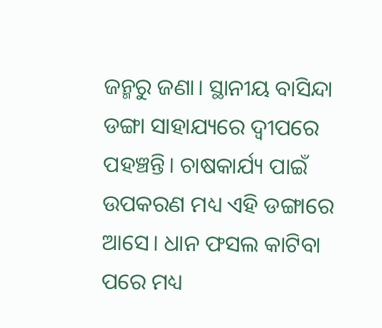ଜନ୍ମରୁ ଜଣା। ସ୍ଥାନୀୟ ବାସିନ୍ଦା ଡଙ୍ଗା ସାହାଯ୍ୟରେ ଦ୍ବୀପରେ ପହଞ୍ଚନ୍ତି। ଚାଷକାର୍ଯ୍ୟ ପାଇଁ ଉପକରଣ ମଧ୍ୟ ଏହି ଡଙ୍ଗାରେ ଆସେ। ଧାନ ଫସଲ କାଟିବା ପରେ ମଧ୍ୟ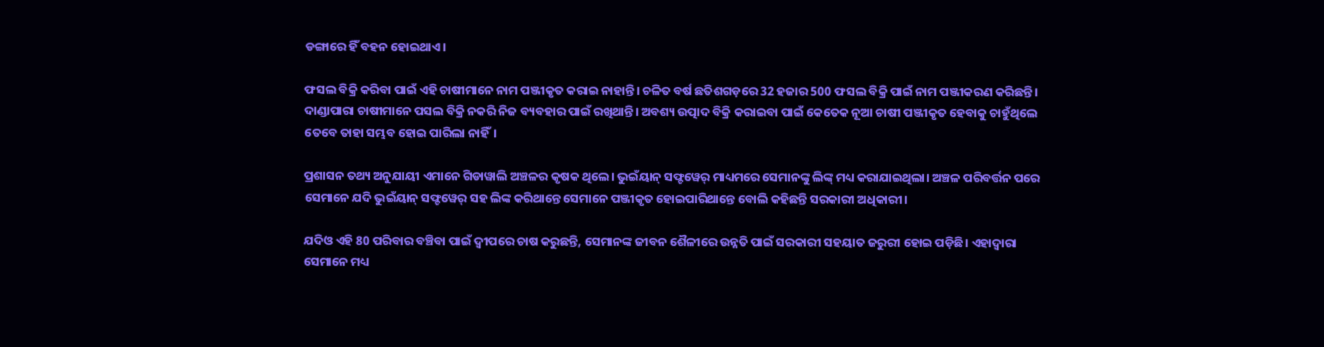ଡଙ୍ଗାରେ ହିଁ ବହନ ହୋଇଥାଏ।

ଫସଲ ବିକ୍ରି କରିବା ପାଇଁ ଏହି ଚାଷୀମାନେ ନାମ ପଞ୍ଜୀକୃତ କରାଇ ନାହାନ୍ତି। ଚଳିତ ବର୍ଷ ଛତିଶଗଡ଼ରେ 32 ହଜାର 500 ଫସଲ ବିକ୍ରି ପାଇଁ ନାମ ପଞ୍ଜୀକରଣ କରିଛନ୍ତି। ଦାଣ୍ଡାପାରା ଚାଷୀମାନେ ପସଲ ବିକ୍ରି ନକରି ନିଜ ବ୍ୟବହାର ପାଇଁ ରଖିଥାନ୍ତି। ଅବଶ୍ୟ ଉତ୍ପାଦ ବିକ୍ରି କରାଇବା ପାଇଁ କେତେକ ନୂଆ ଚାଷୀ ପଞ୍ଜୀକୃତ ହେବାକୁ ଚାହୁଁଥିଲେ ତେବେ ତାହା ସମ୍ଭବ ହୋଇ ପାରିଲା ନାହିଁ।

ପ୍ରଶାସନ ତଥ୍ୟ ଅନୁଯାୟୀ ଏମାନେ ଗିଡାୱାଲି ଅଞ୍ଚଳର କୃଷକ ଥିଲେ। ଭୁଇଁୟାନ୍ ସଫ୍ଟୱେର୍ ମାଧ୍ୟମରେ ସେମାନଙ୍କୁ ଲିଙ୍କ୍ ମଧ୍ୟ କରାଯାଇଥିଲା। ଅଞ୍ଚଳ ପରିବର୍ତ୍ତନ ପରେ ସେମାନେ ଯଦି ଭୁଇଁୟାନ୍ ସଫ୍ଟୱେର୍ ସହ ଲିଙ୍କ କରିଥାନ୍ତେ ସେମାନେ ପଞ୍ଜୀକୃତ ହୋଇପାରିଥାନ୍ତେ ବୋଲି କହିଛନ୍ତି ସରକାରୀ ଅଧିକାରୀ।

ଯଦିଓ ଏହି 80 ପରିବାର ବଞ୍ଚିବା ପାଇଁ ଦ୍ବୀପରେ ଚାଷ କରୁଛନ୍ତି, ସେମାନଙ୍କ ଜୀବନ ଶୈଳୀରେ ଉନ୍ନତି ପାଇଁ ସରକାରୀ ସହୟାତ ଜରୁରୀ ହୋଇ ପଡ଼ିଛି। ଏହାଦ୍ବାରା ସେମାନେ ମଧ୍ୟ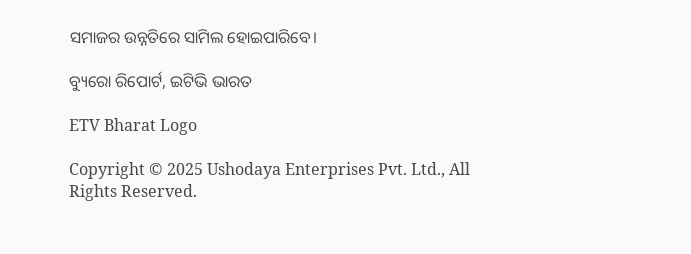ସମାଜର ଉନ୍ନତିରେ ସାମିଲ ହୋଇପାରିବେ।

ବ୍ୟୁରୋ ରିପୋର୍ଟ, ଇଟିଭି ଭାରତ

ETV Bharat Logo

Copyright © 2025 Ushodaya Enterprises Pvt. Ltd., All Rights Reserved.